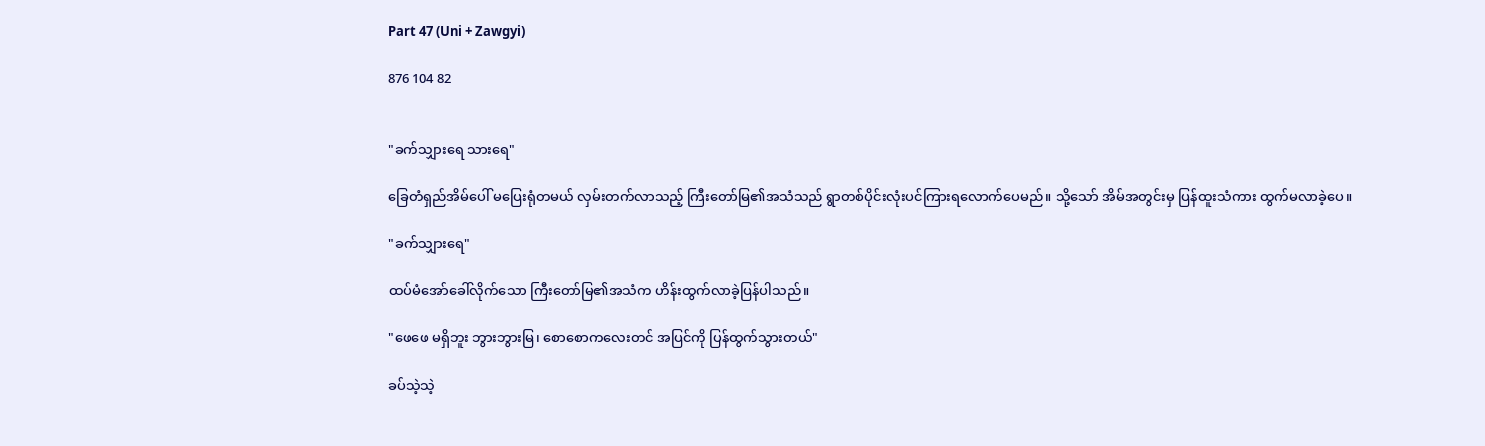Part 47 (Uni + Zawgyi)

876 104 82


"ခက်သျှားရေ သားရေ"

ခြေတံရှည်အိမ်ပေါ် မပြေးရုံတမယ် လှမ်းတက်လာသည့် ကြီးတော်မြ၏အသံသည် ရွာတစ်ပိုင်းလုံးပင်ကြားရလောက်ပေမည်။ သို့သော် အိမ်အတွင်းမှ ပြန်ထူးသံကား ထွက်မလာခဲ့ပေ။

"ခက်သျှားရေ"

ထပ်မံအော်ခေါ်လိုက်သော ကြီးတော်မြ၏အသံက ဟိန်းထွက်လာခဲ့ပြန်ပါသည်။

"ဖေဖေ မရှိဘူး ဘွားဘွားမြ၊ စောစောကလေးတင် အပြင်ကို ပြန်ထွက်သွားတယ်"

ခပ်သဲ့သဲ့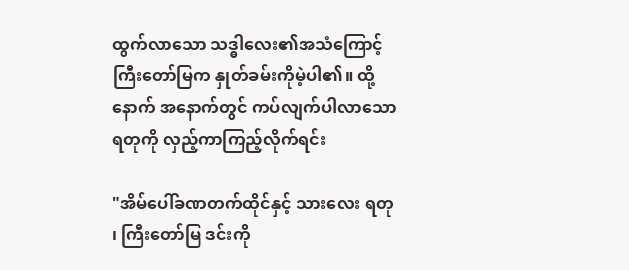ထွက်လာသော သဒ္ဓါလေး၏အသံကြောင့် ကြီးတော်မြက နှုတ်ခမ်းကိုမဲ့ပါ၏။ ထို့နောက် အနောက်တွင် ကပ်လျက်ပါလာသော ရတုကို လှည့်ကာကြည့်လိုက်ရင်း

"အိမ်ပေါ်ခဏတက်ထိုင်နှင့် သားလေး ရတု ၊ ကြီးတော်မြ ဒင်းကို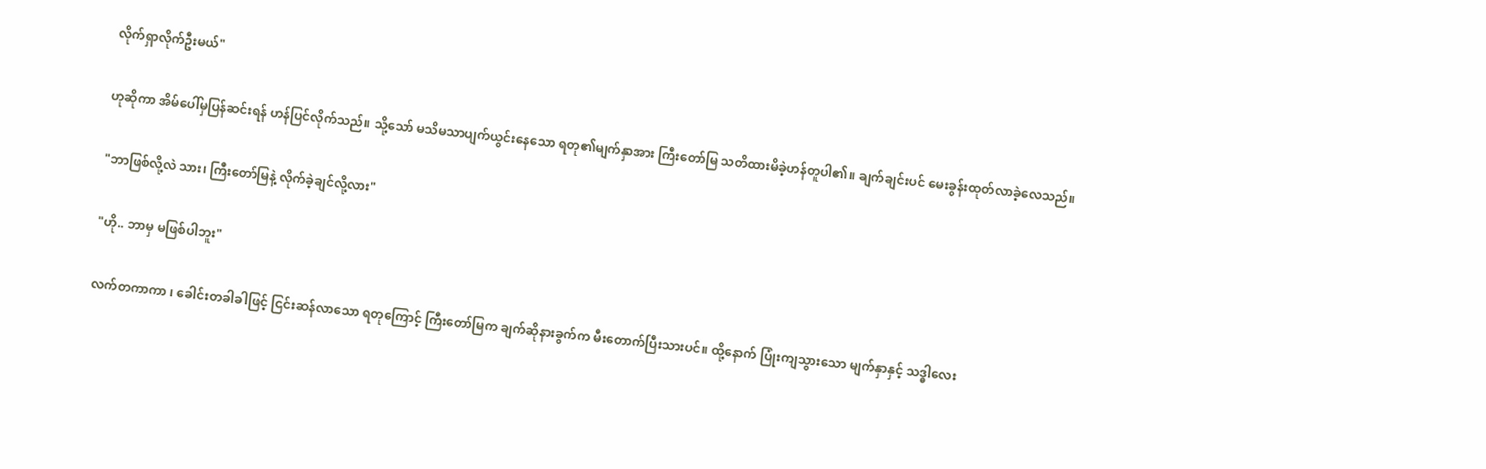လိုက်ရှာလိုက်ဦးမယ်"

ဟုဆိုကာ အိမ်ပေါ်မှပြန်ဆင်းရန် ဟန်ပြင်လိုက်သည်။ သို့သော် မသိမသာပျက်ယွင်းနေသော ရတု၏မျက်နှာအား ကြီးတော်မြ သတိထားမိခဲ့ဟန်တူပါ၏။ ချက်ချင်းပင် မေးခွန်းထုတ်လာခဲ့လေသည်။

"ဘာဖြစ်လို့လဲ သား၊ ကြီးတော်မြနဲ့ လိုက်ခဲ့ချင်လို့လား"

"ဟို.. ဘာမှ မဖြစ်ပါဘူး"

လက်တကာကာ ၊ ခေါင်းတခါခါဖြင့် ငြင်းဆန်လာသော ရတုကြောင့် ကြီးတော်မြက ချက်ဆိုနားခွက်က မီးတောက်ပြီးသားပင်။ ထို့နောက် ပြုံးကျသွားသော မျက်နှာနှင့် သဒ္ဓါလေး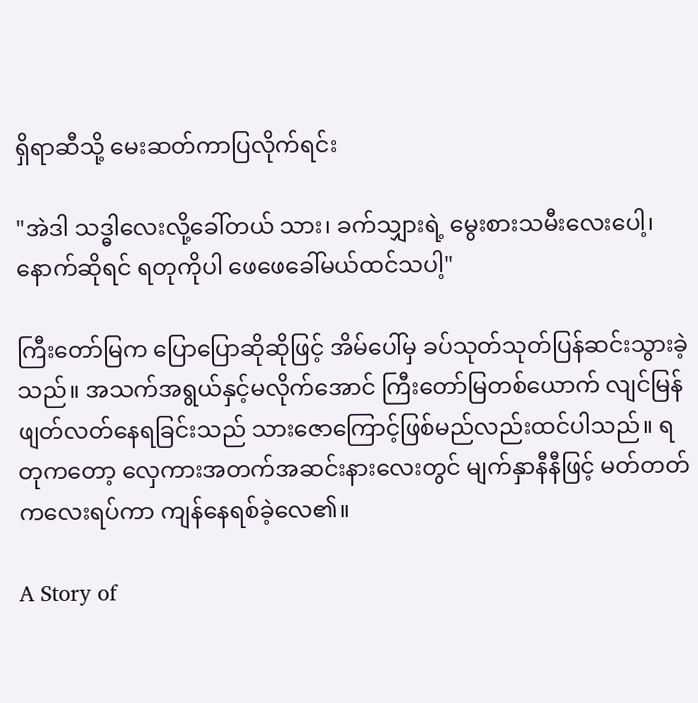ရှိရာဆီသို့ မေးဆတ်ကာပြလိုက်ရင်း

"အဲဒါ သဒ္ဓါလေးလို့ခေါ်တယ် သား၊ ခက်သျှားရဲ့ မွေးစားသမီးလေးပေါ့၊ နောက်ဆိုရင် ရတုကိုပါ ဖေဖေခေါ်မယ်ထင်သပါ့"

ကြီးတော်မြက ပြောပြောဆိုဆိုဖြင့် အိမ်ပေါ်မှ ခပ်သုတ်သုတ်ပြန်ဆင်းသွားခဲ့သည်။ အသက်အရွယ်နှင့်မလိုက်အောင် ကြီးတော်မြတစ်ယောက် လျင်မြန်ဖျတ်လတ်နေရခြင်းသည် သားဇောကြောင့်ဖြစ်မည်လည်းထင်ပါသည်။ ရတုကတော့ လှေကားအတက်အဆင်းနားလေးတွင် မျက်နှာနီနီဖြင့် မတ်တတ်ကလေးရပ်ကာ ကျန်နေရစ်ခဲ့လေ၏။

A Story of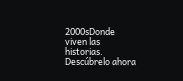2000sDonde viven las historias. Descúbrelo ahora